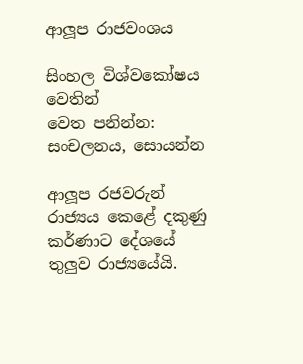ආලූප රාජවංශය

සිංහල විශ්වකෝෂය වෙතින්
වෙත පනින්න: සංචලනය, සොයන්න

ආලූප රජවරුන් රාජ්‍යය කෙළේ දකුණු කර්ණාට දේශයේ තුලුව රාජ්‍යයේයි.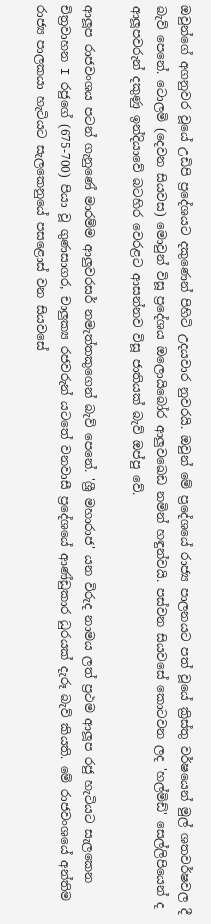ඔවුන්ගේ අගනුවර වූයේ උඩිපි ප්‍රදේශයට දකුණෙන් පිහිටි උදයවාර නුවරයි. ඔවුන් මේ ප්‍රදේශයේ රාජ්‍ය පාලනයට පත් වූයේ ක්‍රිස්තු වර්ෂයෙන් මුල් ශතවර්ෂවල දී බැව් පෙනේ. ටොලමි (දෙවන සියවස) මොවුන් විසූ ප්‍රදේශය ඔලොයිබෝර ආලුවඛෙඩ නමින් හඳුන්වයි. පස්වන සියවසේ කොටවන ලද 'හල්මිඩ්' සෙල්ලිපියෙන් ද ආලූපවරුන් දකුණු ඉන්දියාවේ බටහිර වෙරළට ආසන්නව විසූ ජාතියක් බැව් ඔප්පු වේ.

ආලූප රාජවංශය පටන් ගැනුණේ මාරම්ම ආලුවරසර් නමැත්තකුගෙන් බැව් පෙනේ. 'ශ්‍රී මහාරාජ' යන විරුද නාමය ලත් ප්‍රථම ආලූප රජු හැටියට සැලකෙන චිත්‍රවාහන I රජුගේ (675-700) පියා වූ ගුණසාගර, චාලුක්‍ය රජවරුන් යටතේ වනවාසී ප්‍රදේශයේ ආණ්ඩුකාර ධුරයක් දැරූ බැව් කියති. මේ රාජවංශයේ අන්තිම රාජ්‍ය පාලකයා හැටියට සැලකෙනුයේ පසළොස් වන සියවසේ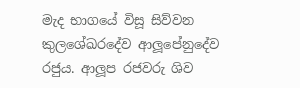මැද භාගයේ විසූ සිව්වන කුලශේඛරදේව ආලූපේනුදේව රජුය. ආලූප රජවරු ශිව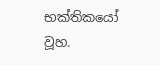භක්තිකයෝ වූහ.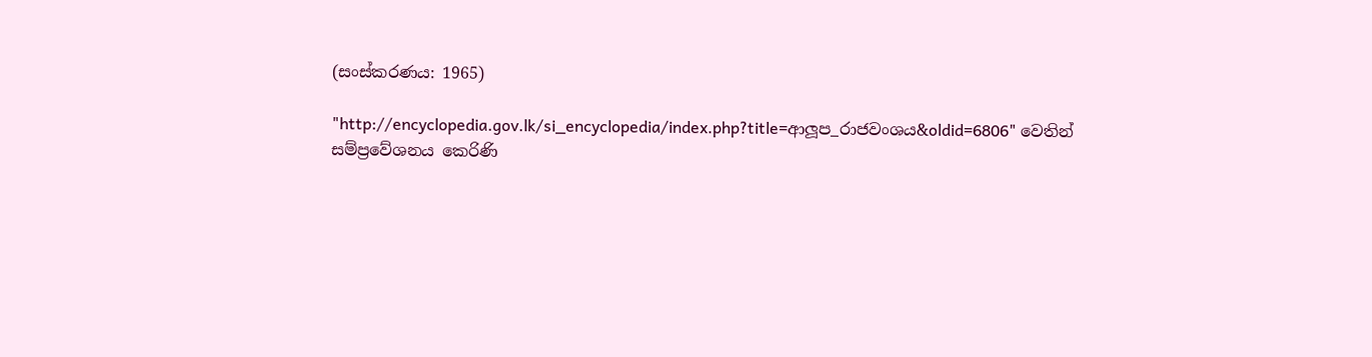(සංස්කරණය: 1965)

"http://encyclopedia.gov.lk/si_encyclopedia/index.php?title=ආලූප_රාජවංශය&oldid=6806" වෙතින් සම්ප්‍රවේශනය කෙරිණි